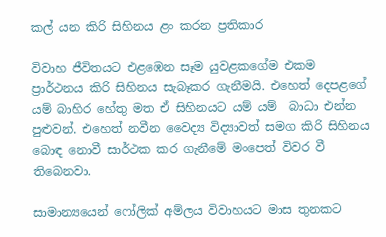කල් යන කිරි සිහිනය ළං කරන ප්‍රතිකාර

විවාහ ජීවිතයට එළඹෙන සෑම යුවළකගේම එකම ප්‍රාර්ථනය කිරි සිහිනය සැබෑකර ගැනීමයි. එහෙත් දෙපළගේ යම් බාහිර හේතු මත ඒ සිහිනයට යම් යම්  බාධා එන්න පුළුවන්. එහෙත් නවීන වෛද්‍ය විද්‍යාවත් සමග කිරි සිහිනය බොඳ නොවී සාර්ථක කර ගැනීමේ මංපෙත් විවර වී තිබෙනවා.

සාමාන්‍යයෙන් ෆෝලික් අම්ලය විවාහයට මාස තුනකට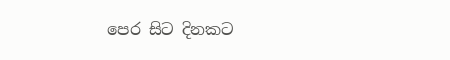පෙර සිට දිනකට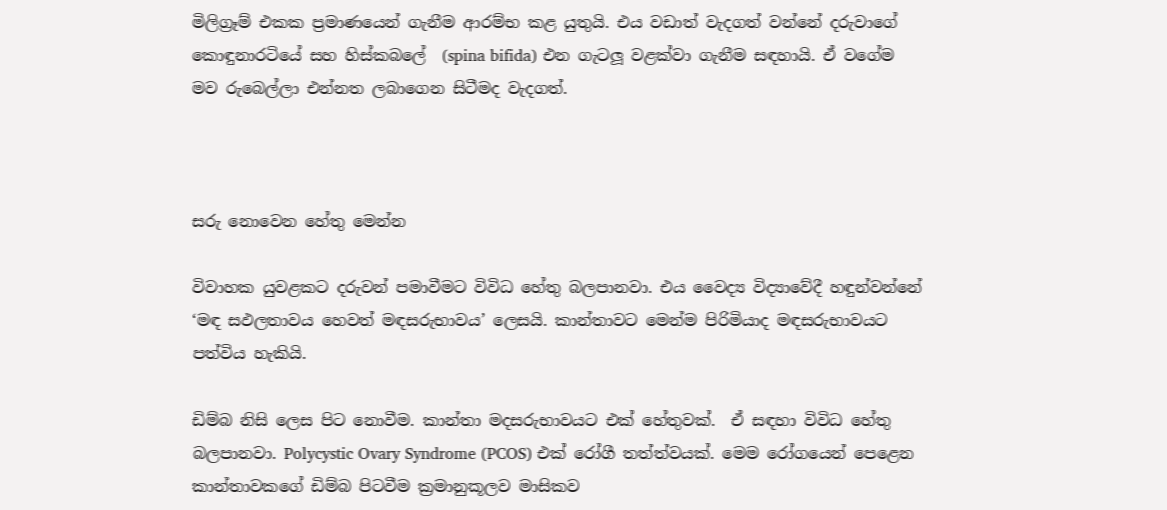මිලිග්‍රෑම් එකක ප්‍රමාණයෙන් ගැනීම ආරම්භ කළ යුතුයි. එය වඩාත් වැදගත් වන්නේ දරුවාගේ කොඳුනාරටියේ සහ හිස්කබලේ  (spina bifida) එන ගැටලූ වළක්වා ගැනීම සඳහායි. ඒ වගේම  මව රුබෙල්ලා එන්නත ලබාගෙන සිටීමද වැදගත්.



සරු නොවෙන හේතු මෙන්න

විවාහක යුවළකට දරුවන් පමාවීමට විවිධ හේතු බලපානවා. එය වෛද්‍ය විද්‍යාවේදී හඳුන්වන්නේ ‘මඳ සඵලතාවය හෙවත් මඳසරුභාවය’ ලෙසයි. කාන්තාවට මෙන්ම පිරිමියාද මඳසරුභාවයට පත්විය හැකියි.

ඩිම්බ නිසි ලෙස පිට නොවීම. කාන්තා මදසරුභාවයට එක් හේතුවක්.  ඒ සඳහා විවිධ හේතු බලපානවා. Polycystic Ovary Syndrome (PCOS) එක් රෝගී තත්ත්වයක්. මෙම රෝගයෙන් පෙළෙන කාන්තාවකගේ ඩිම්බ පිටවීම ක්‍රමානුකූලව මාසිකව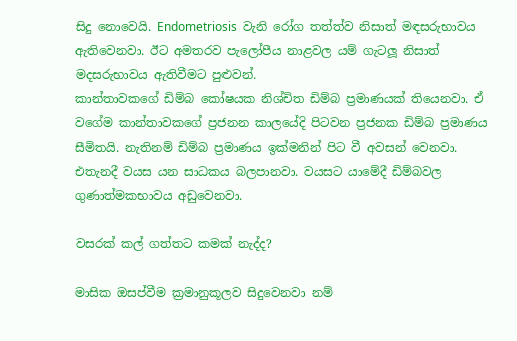සිදු නොවෙයි. Endometriosis  වැනි රෝග තත්ත්ව නිසාත් මඳසරුභාවය ඇතිවෙනවා. ඊට අමතරව පැලෝපීය නාළවල යම් ගැටලූ නිසාත් මදසරුභාවය ඇතිවීමට පුළුවන්.
කාන්තාවකගේ ඩිම්බ කෝෂයක නිශ්චිත ඩිම්බ ප්‍රමාණයක් තියෙනවා. ඒ වගේම කාන්තාවකගේ ප්‍රජනන කාලයේදි පිටවන ප්‍රජනක ඩිම්බ ප්‍රමාණය සීමිතයි. නැතිනම් ඩිම්බ ප්‍රමාණය ඉක්මනින් පිට වී අවසන් වෙනවා. එතැනදී වයස යන සාධකය බලපානවා. වයසට යාමේදී ඩිම්බවල ගුණාත්මකභාවය අඩුවෙනවා.

වසරක් කල් ගත්තට කමක් නැද්ද?

මාසික ඔසප්වීම ක්‍රමානුකූලව සිදුවෙනවා නම්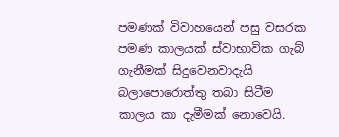පමණක් විවාහයෙන් පසු වසරක පමණ කාලයක් ස්වාභාවික ගැබ් ගැනීමක් සිදුවෙනවාදැයි බලාපොරොත්තු තබා සිටීම කාලය කා දැමීමක් නොවෙයි.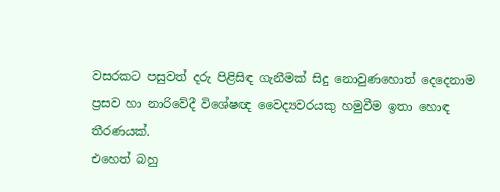වසරකට පසුවත් දරු පිළිසිඳ ගැනීමක් සිදු නොවුණහොත් දෙදෙනාම ප්‍රසව හා නාරිවේදී විශේෂඥ වෛද්‍යවරයකු හමුවීම ඉතා හොඳ තීරණයක්.
එහෙත් බහු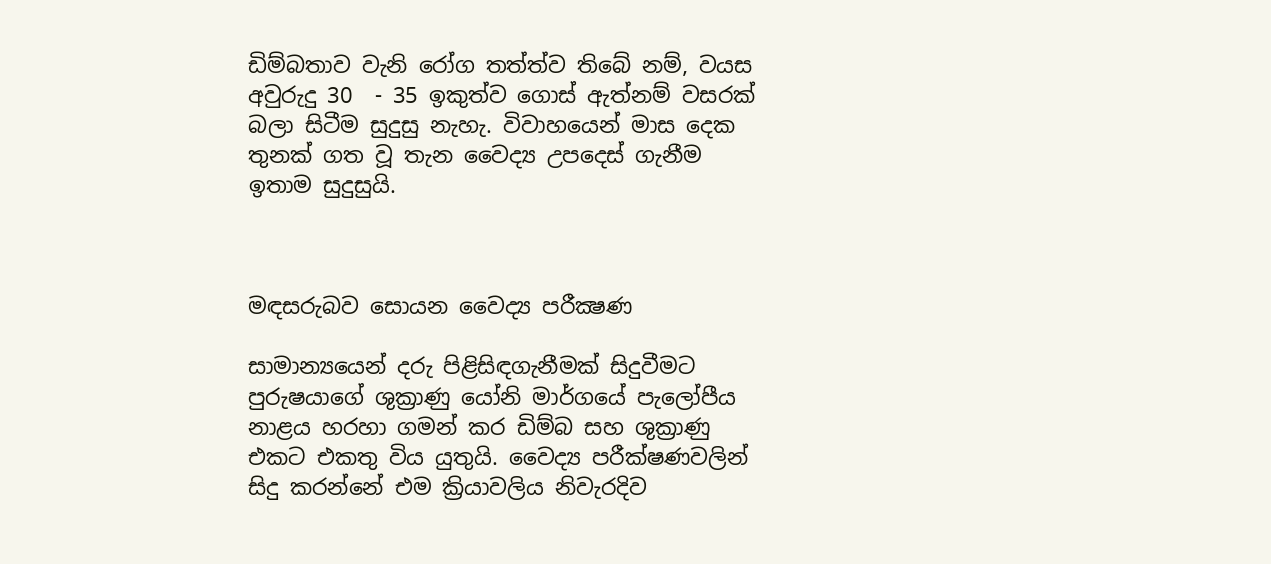ඩිම්බතාව වැනි රෝග තත්ත්ව තිබේ නම්, වයස අවුරුදු 30  - 35 ඉකුත්ව ගොස් ඇත්නම් වසරක් බලා සිටීම සුදුසු නැහැ. විවාහයෙන් මාස දෙක තුනක් ගත වූ තැන වෛද්‍ය උපදෙස් ගැනීම ඉතාම සුදුසුයි.



මඳසරුබව සොයන වෛද්‍ය පරීක්‍ෂණ

සාමාන්‍යයෙන් දරු පිළිසිඳගැනීමක් සිදුවීමට පුරුෂයාගේ ශුක්‍රාණු යෝනි මාර්ගයේ පැලෝපීය නාළය හරහා ගමන් කර ඩිම්බ සහ ශුක්‍රාණු එකට එකතු විය යුතුයි. වෛද්‍ය පරීක්ෂණවලින් සිදු කරන්නේ එම ක්‍රියාවලිය නිවැරදිව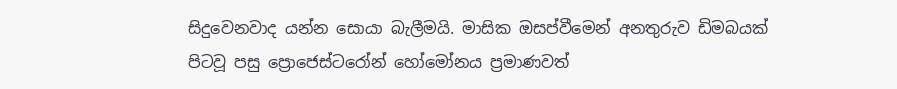සිදුවෙනවාද යන්න සොයා බැලීමයි. මාසික ඔසප්වීමෙන් අනතුරුව ඩිමබයක් පිටවූ පසු ප්‍රොජෙස්ටරෝන් හෝමෝනය ප්‍රමාණවත්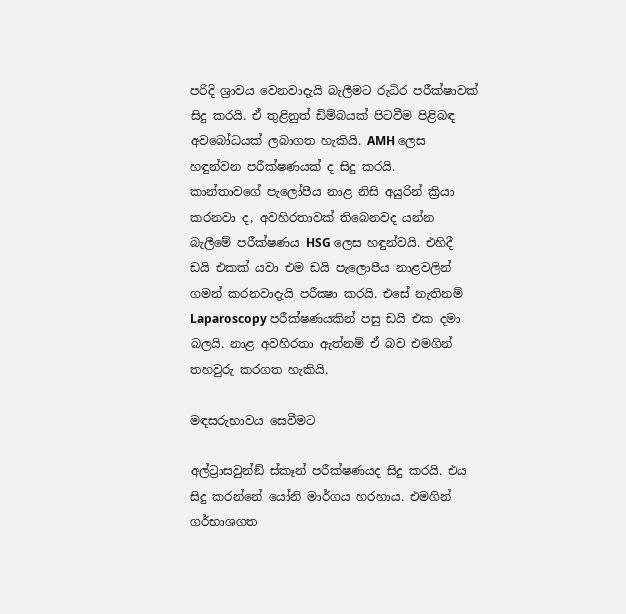පරිදි ශ්‍රාවය වෙනවාදැයි බැලීමට රුධිර පරීක්ෂාවක් සිදු කරයි. ඒ තුළිනුත් ඩිම්බයක් පිටවීම පිළිබඳ අවබෝධයක් ලබාගත හැකියි. AMH ලෙස හඳුන්වන පරීක්ෂණයක් ද සිදු කරයි.
කාන්තාවගේ පැලෝපීය නාළ නිසි අයුරින් ක්‍රියා කරනවා ද, අවහිරතාවක් තිබෙනවද යන්න බැලීමේ පරීක්ෂණය HSG ලෙස හඳුන්වයි. එහිදී ඩයි එකක් යවා එම ඩයි පැලොපීය නාළවලින් ගමන් කරනවාදැයි පරීක්‍ෂා කරයි. එසේ නැතිනම් Laparoscopy පරීක්ෂණයකින් පසු ඩයි එක දමා බලයි. නාළ අවහිරතා ඇත්නම් ඒ බව එමගින් තහවුරු කරගත හැකියි.

මඳසරුභාවය සෙවීමට

අල්ට්‍රාසවුන්ඞ් ස්කෑන් පරීක්ෂණයද සිදු කරයි. එය සිදු කරන්නේ යෝනි මාර්ගය හරහාය. එමගින් ගර්භාශගත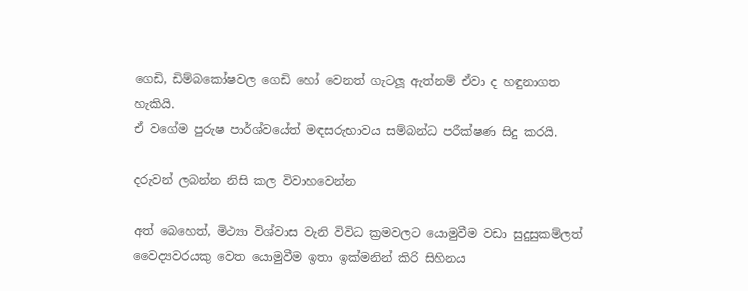ගෙඩි, ඩිම්බකෝෂවල ගෙඩි හෝ වෙනත් ගැටලූ ඇත්නම් ඒවා ද හඳුනාගත හැකියි.
ඒ වගේම පුරුෂ පාර්ශ්වයේත් මඳසරුභාවය සම්බන්ධ පරීක්ෂණ සිදු කරයි.

දරුවන් ලබන්න නිසි කල විවාහවෙන්න

අත් බෙහෙත්, මිථ්‍යා විශ්වාස වැනි විවිධ ක්‍රමවලට යොමුවීම වඩා සුදුසුකම්ලත් වෛද්‍යවරයකු වෙත යොමුවීම ඉතා ඉක්මනින් කිරි සිහිනය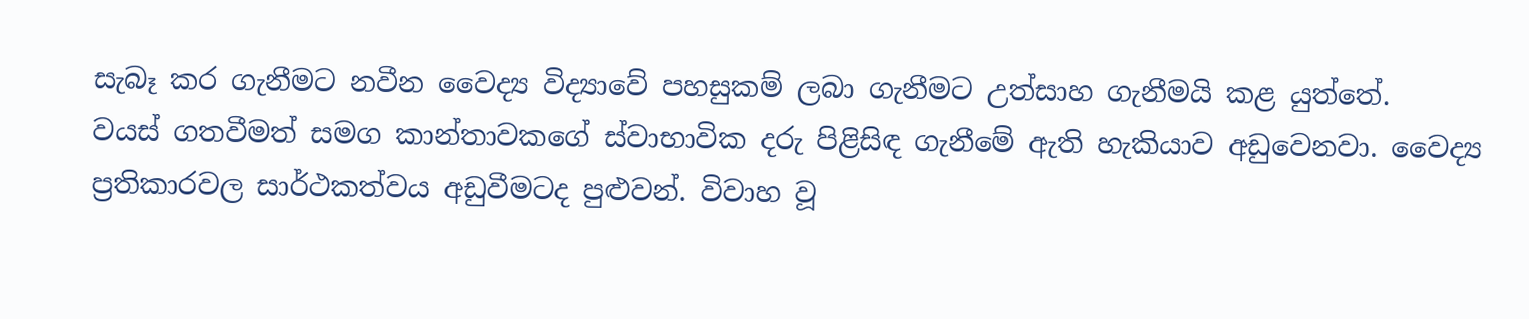සැබෑ කර ගැනීමට නවීන වෛද්‍ය විද්‍යාවේ පහසුකම් ලබා ගැනීමට උත්සාහ ගැනීමයි කළ යුත්තේ.
වයස් ගතවීමත් සමග කාන්තාවකගේ ස්වාභාවික දරු පිළිසිඳ ගැනීමේ ඇති හැකියාව අඩුවෙනවා. වෛද්‍ය ප්‍රතිකාරවල සාර්ථකත්වය අඩුවීමටද පුළුවන්. විවාහ වූ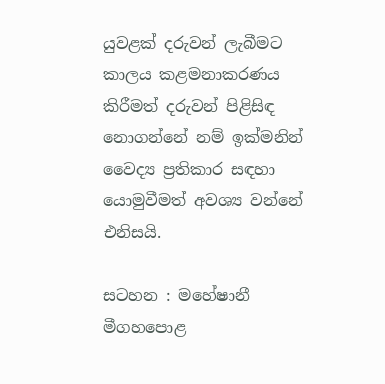යුවළක් දරුවන් ලැබීමට කාලය කළමනාකරණය කිරීමත් දරුවන් පිළිසිඳ නොගන්නේ නම් ඉක්මනින් වෛද්‍ය ප්‍රතිකාර සඳහා යොමුවීමත් අවශ්‍ය වන්නේ එනිසයි.

සටහන : මහේෂානී මීගහපොළ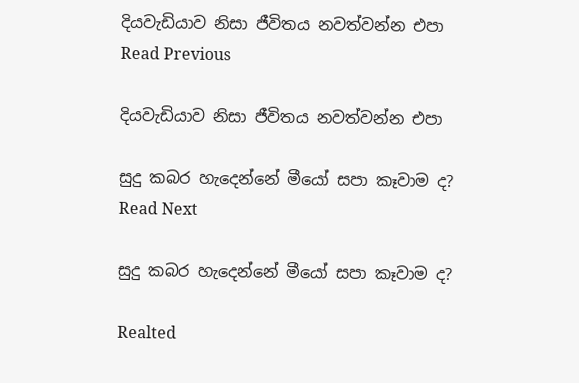දියවැඩියාව නිසා ජීවිතය නවත්වන්න එපා Read Previous

දියවැඩියාව නිසා ජීවිතය නවත්වන්න එපා

සුදු කබර හැදෙන්නේ මීයෝ සපා කෑවාම ද? Read Next

සුදු කබර හැදෙන්නේ මීයෝ සපා කෑවාම ද?

Realted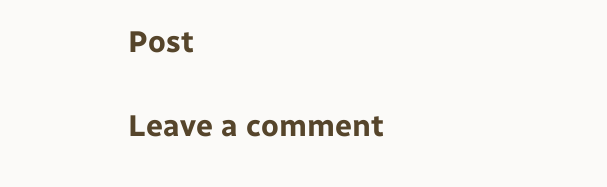Post

Leave a comment